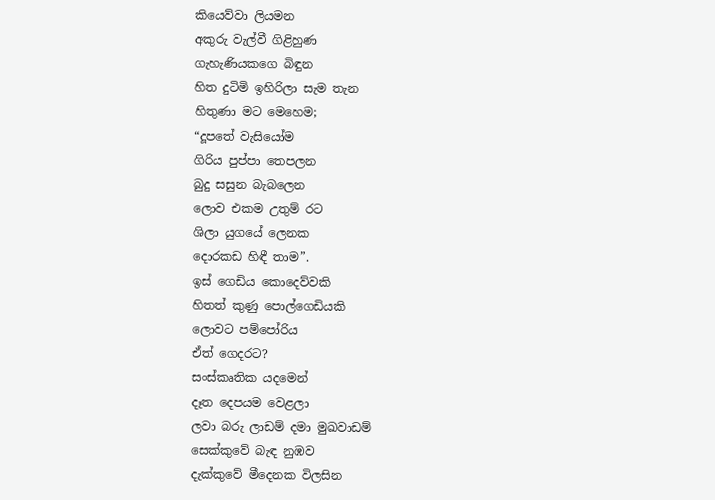කියෙව්වා ලියමන
අකුරු වැල්වී ගිළිහුණ
ගැහැණියකගෙ බිඳුන
හිත දුටිමි ඉහිරිලා සැම තැන
හිතුණා මට මෙහෙම;
“දූපතේ වැසියෝම
ගිරිය පුප්පා තෙපලන
බුදු සසුන බැබලෙන
ලොව එකම උතුම් රට
ශිලා යුගයේ ලෙනක
දොරකඩ හිඳී තාම”.
ඉස් ගෙඩිය කොදෙව්වකි
හිතත් කුණු පොල්ගෙඩියකි
ලොවට පම්පෝරිය
ඒත් ගෙදරට?
සංස්කෘතික යදමෙන්
දෑත දෙපයම වෙළලා
ලවා බරු ලාඩම් දමා මුඛවාඩම්
සෙක්කුවේ බැඳ නුඹව
දැක්කුවේ මීදෙනක විලසින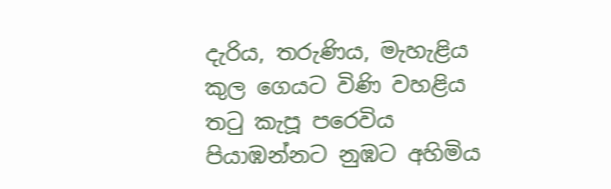දැරිය, තරුණිය, මැහැළිය
කුල ගෙයට විණි වහළිය
තටු කැපූ පරෙවිය
පියාඹන්නට නුඹට අහිමිය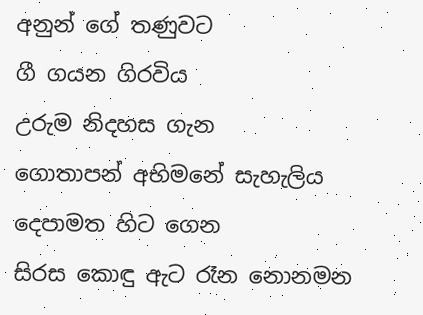අනුන් ගේ තණුවට
ගී ගයන ගිරවිය
උරුම නිදහස ගැන
ගොතාපන් අභිමනේ සැහැලිය
දෙපාමත හිට ගෙන
සිරස කොඳු ඇට රෑන නොනමන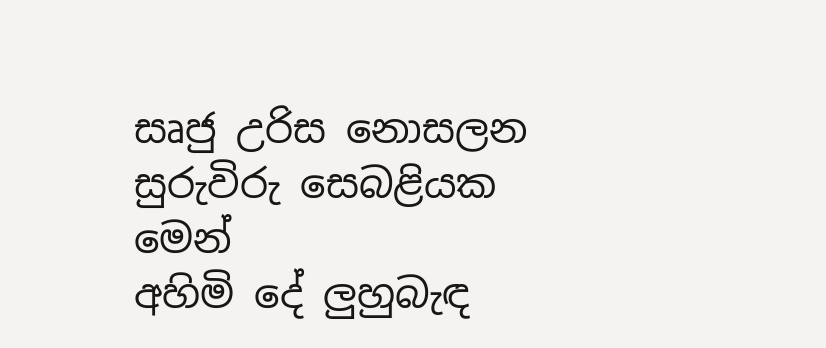සෘජු උරිස නොසලන
සුරුවිරු සෙබළියක මෙන්
අහිමි දේ ලුහුබැඳ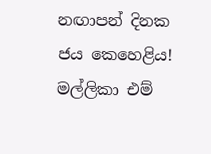නඟාපන් දිනක ජය කෙහෙළිය!
මල්ලිකා එම්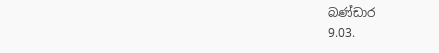බණ්ඩාර
9.03.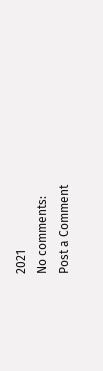2021
No comments:
Post a Comment